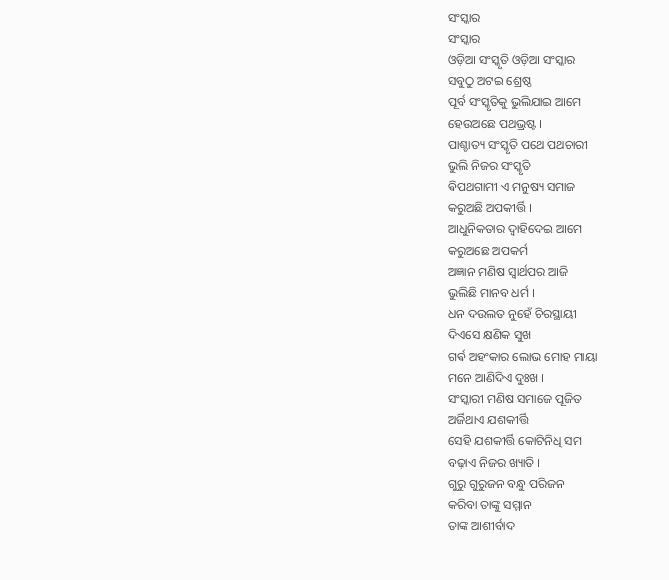ସଂସ୍କାର
ସଂସ୍କାର
ଓଡ଼ିଆ ସଂସ୍କୃତି ଓଡ଼ିଆ ସଂସ୍କାର
ସବୁଠୁ ଅଟଇ ଶ୍ରେଷ୍ଠ
ପୂର୍ବ ସଂସ୍କୃତିକୁ ଭୁଲିଯାଇ ଆମେ
ହେଉଅଛେ ପଥଭ୍ରଷ୍ଟ ।
ପାଶ୍ଚାତ୍ୟ ସଂସ୍କୃତି ପଥେ ପଥଚାରୀ
ଭୁଲି ନିଜର ସଂସ୍କୃତି
ଵିପଥଗାମୀ ଏ ମନୁଷ୍ୟ ସମାଜ
କରୁଅଛି ଅପକୀର୍ତ୍ତି ।
ଆଧୁନିକତାର ଦ୍ୱାହିଦେଇ ଆମେ
କରୁଅଛେ ଅପକର୍ମ
ଅଜ୍ଞାନ ମଣିଷ ସ୍ୱାର୍ଥପର ଆଜି
ଭୁଲିଛି ମାନବ ଧର୍ମ ।
ଧନ ଦଉଲତ ନୁହେଁ ଚିରସ୍ଥାୟୀ
ଦିଏସେ କ୍ଷଣିକ ସୁଖ
ଗର୍ଵ ଅହଂକାର ଲୋଭ ମୋହ ମାୟା
ମନେ ଆଣିଦିଏ ଦୁଃଖ ।
ସଂସ୍କାରୀ ମଣିଷ ସମାଜେ ପୂଜିତ
ଅର୍ଜିଥାଏ ଯଶକୀର୍ତ୍ତି
ସେହି ଯଶକୀର୍ତ୍ତି କୋଟିନିଧି ସମ
ବଢ଼ାଏ ନିଜର ଖ୍ୟାତି ।
ଗୁରୁ ଗୁରୁଜନ ବନ୍ଧୁ ପରିଜନ
କରିବା ତାଙ୍କୁ ସମ୍ମାନ
ତାଙ୍କ ଆଶୀର୍ବାଦ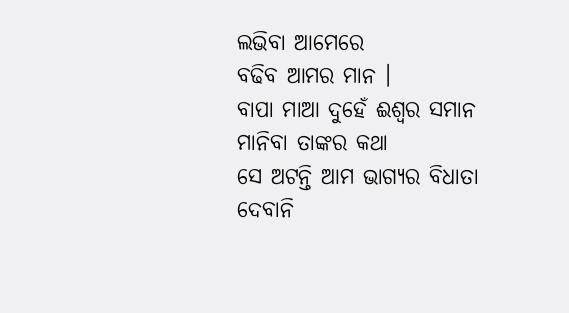ଲଭିବା ଆମେରେ
ବଢିବ ଆମର ମାନ ।
ବାପା ମାଆ ଦୁହେଁ ଈଶ୍ୱର ସମାନ
ମାନିବା ତାଙ୍କର କଥା
ସେ ଅଟନ୍ତି ଆମ ଭାଗ୍ୟର ବିଧାତା
ଦେବାନି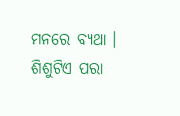ମନରେ ବ୍ୟଥା ।
ଶିଶୁଟିଏ ପରା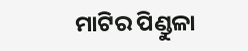ମାଟିର ପିଣ୍ଡୁଳା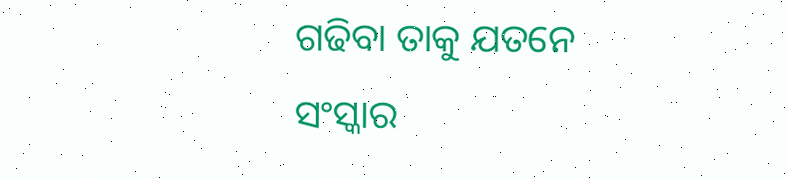ଗଢିବା ତାକୁ ଯତନେ
ସଂସ୍କାର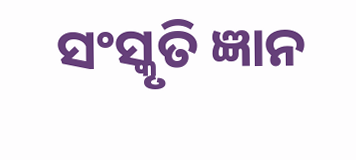ସଂସ୍କୃତି ଜ୍ଞାନ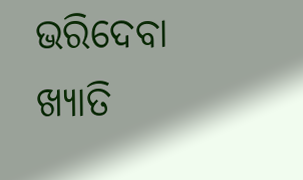ଭରିଦେବା
ଖ୍ୟାତି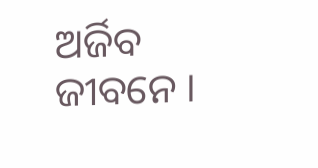ଅର୍ଜିବ ଜୀବନେ ।